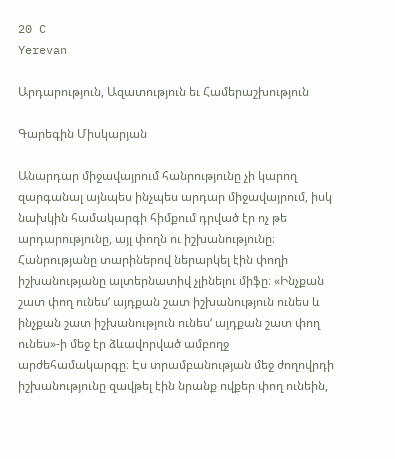20 C
Yerevan

Արդարություն, Ազատություն եւ Համերաշխություն

Գարեգին Միսկարյան

Անարդար միջավայրում հանրությունը չի կարող զարգանալ այնպես ինչպես արդար միջավայրում, իսկ նախկին համակարգի հիմքում դրված էր ոչ թե արդարությունը, այլ փողն ու իշխանությունը։ Հանրությանը տարիներով ներարկել էին փողի իշխանությանը ալտերնատիվ չլինելու միֆը։ «Ինչքան շատ փող ունես‘ այդքան շատ իշխանություն ունես և ինչքան շատ իշխանություն ունես‘ այդքան շատ փող ունես»-ի մեջ էր ձևավորված ամբողջ արժեհամակարգը։ Էս տրամբանության մեջ ժողովրդի իշխանությունը զավթել էին նրանք ովքեր փող ունեին,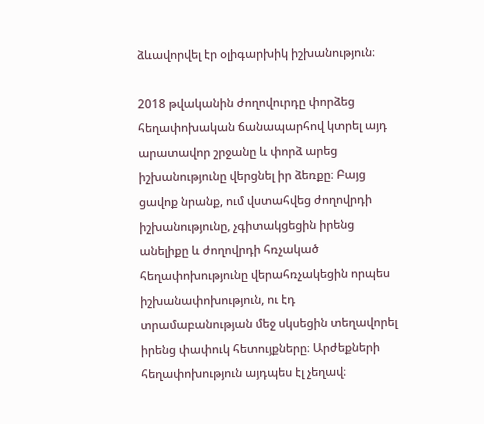ձևավորվել էր օլիգարխիկ իշխանություն։

2018 թվականին ժողովուրդը փորձեց հեղափոխական ճանապարհով կտրել այդ արատավոր շրջանը և փորձ արեց իշխանությունը վերցնել իր ձեռքը։ Բայց ցավոք նրանք, ում վստահվեց ժողովրդի իշխանությունը, չգիտակցեցին իրենց անելիքը և ժողովրդի հռչակած հեղափոխությունը վերահռչակեցին որպես իշխանափոխություն, ու էդ տրամաբանության մեջ սկսեցին տեղավորել իրենց փափուկ հետույքները։ Արժեքների հեղափոխություն այդպես էլ չեղավ։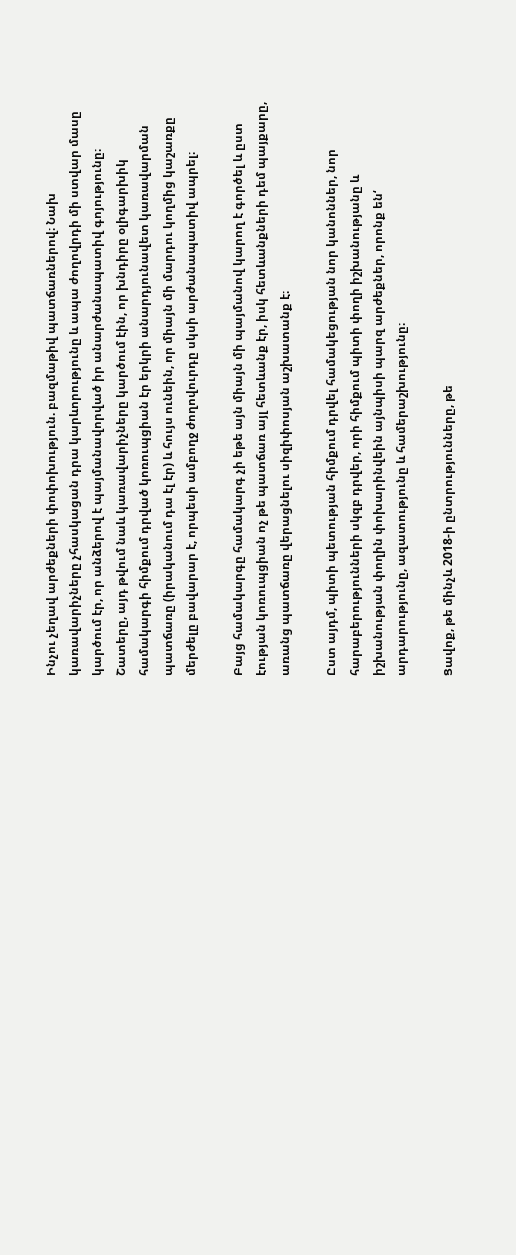Ինչու չեղավ արժեքների փոփոխություն. բազմաթիվ պատճառներով։ Նախ կառավարիչները չհասկացան դրա կարևորությունը և ապա ժողովրդի մի ստվար մասը կարծում էր, որ անձերով է պայմանավորված իր անարժանապատիվ գոյությունը։ Շատերը, այդ թվում նաև կառավարիչները կարծում էին, որ խնդիրը օլիգարխիկ համակարգի հիմքում դրված կոռուպցիան էր երկրի անարդյունավետ կառավարման պատճառը (իրականում դա էլ էր) և հույս ունեին, որ միայն մի մարդու կողմից կաշառքը մերժելը բավարար է, որպեսի ամբողջ ժողովուրդը սկսի արժանապատիվ ապրել։

Բայց համակարգը համակարգ չի եթե այն միայն մի պայմանով կարող է գործել և ըստ էության կոռուպցիան ոչ թե պատճառ այլ հետևանք էր, իսկ հետևանքների դեմ պայքարը, առանց պատճառը վերացնելու սիզիփոսյան աշխատանք է։

Ըստ այդմ, պիտի պետության հիմքում դրվել համակեցության նոր կանոններ, նոր հարաբերությունների սկզբ դրվեր, որի հիմքում պիտի փողի իշխանությանը և իշխանության փողին փոխարինվեին այնպիսի պարզ արժեքներ, որոնք են‘ արդարությունը, ազատությունը և համերաշխությունը։

Ցավոք, թե մինչև 2018‑ի ընտրությունները, թե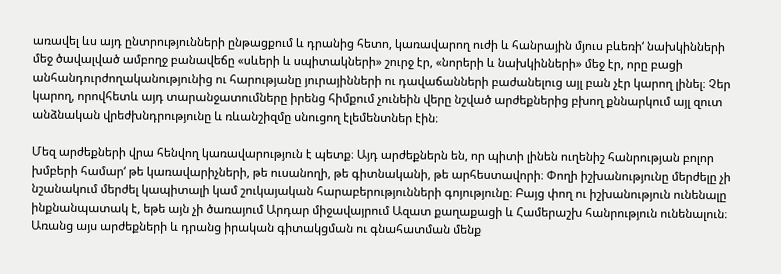առավել ևս այդ ընտրությունների ընթացքում և դրանից հետո, կառավարող ուժի և հանրային մյուս բևեռի‘ նախկինների մեջ ծավալված ամբողջ բանավեճը «սևերի և սպիտակների» շուրջ էր, «նորերի և նախկինների» մեջ էր, որը բացի անհանդուրժողականությունից ու հարությանը յուրայինների ու դավաճանների բաժանելուց այլ բան չէր կարող լինել։ Չեր կարող, որովհետև այդ տարանջատումները իրենց հիմքում չունեին վերը նշված արժեքներից բխող քննարկում այլ զուտ անձնական վրեժխնդրությունը և ռևանշիզմը սնուցող էլեմենտներ էին։

Մեզ արժեքների վրա հենվող կառավարություն է պետք։ Այդ արժեքներն են, որ պիտի լինեն ուղենիշ հանրության բոլոր խմբերի համար‘ թե կառավարիչների, թե ուսանողի, թե գիտնականի, թե արհեստավորի։ Փողի իշխանությունը մերժելը չի նշանակում մերժել կապիտալի կամ շուկայական հարաբերությունների գոյությունը։ Բայց փող ու իշխանություն ունենալը ինքնանպատակ է, եթե այն չի ծառայում Արդար միջավայրում Ազատ քաղաքացի և Համերաշխ հանրություն ունենալուն։ Առանց այս արժեքների և դրանց իրական գիտակցման ու գնահատման մենք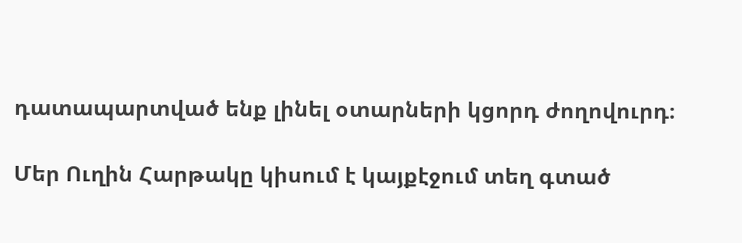դատապարտված ենք լինել օտարների կցորդ ժողովուրդ։

Մեր Ուղին Հարթակը կիսում է կայքէջում տեղ գտած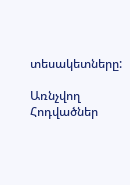տեսակետները:

Առնչվող Հոդվածներ